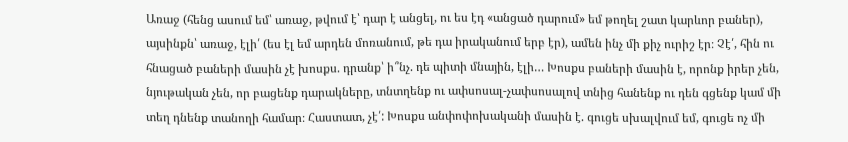Առաջ (հենց ասում եմ՝ առաջ, թվում է՝ դար է անցել, ու ես էդ «անցած դարում» եմ թողել շատ կարևոր բաներ), այսինքն՝ առաջ, էլի՛ (ես էլ եմ արդեն մոռանում, թե դա իրականում երբ էր), ամեն ինչ մի քիչ ուրիշ էր։ Չէ՛, հին ու հնացած բաների մասին չէ խոսքս. դրանք՝ ի՞նչ. դե պիտի մնային, էլի… Խոսքս բաների մասին է, որոնք իրեր չեն, նյութական չեն, որ բացենք դարակները, տնտղենք ու ափսոսալ-չափսոսալով տնից հանենք ու դեն գցենք կամ մի տեղ դնենք տանողի համար։ Հաստատ, չէ՛: Խոսքս անփոփոխականի մասին է. գուցե սխալվում եմ, գուցե ոչ մի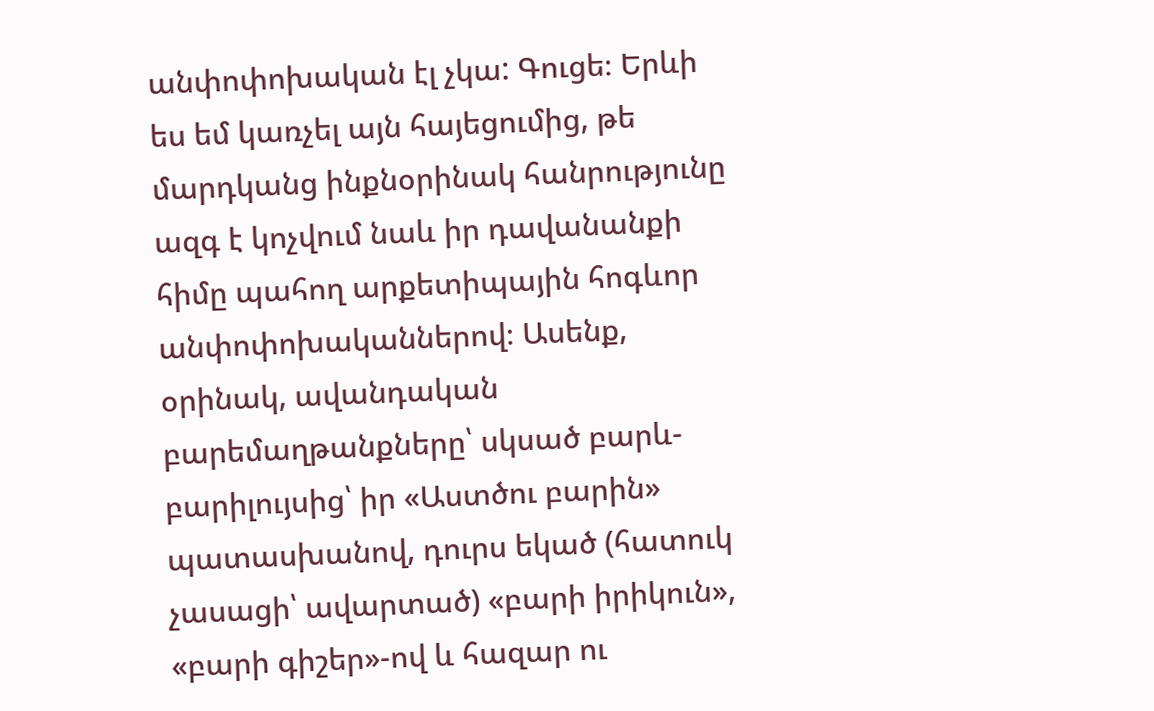անփոփոխական էլ չկա: Գուցե։ Երևի ես եմ կառչել այն հայեցումից, թե մարդկանց ինքնօրինակ հանրությունը ազգ է կոչվում նաև իր դավանանքի հիմը պահող արքետիպային հոգևոր անփոփոխականներով։ Ասենք, օրինակ, ավանդական բարեմաղթանքները՝ սկսած բարև-բարիլույսից՝ իր «Աստծու բարին» պատասխանով, դուրս եկած (հատուկ չասացի՝ ավարտած) «բարի իրիկուն», «բարի գիշեր»-ով և հազար ու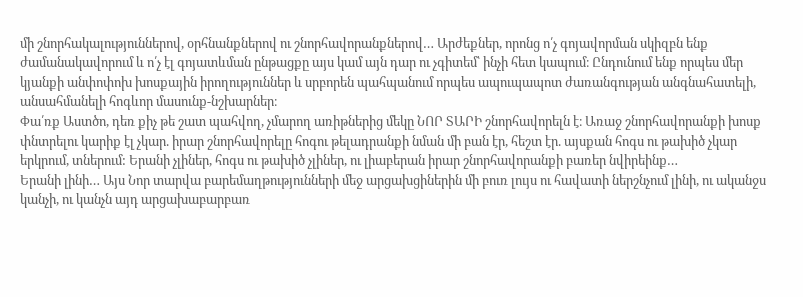մի շնորհակալություններով, օրհնանքներով ու շնորհավորանքներով… Արժեքներ, որոնց ո՛չ գոյավորման սկիզբն ենք ժամանակավորում և ո՛չ էլ գոյատևման ընթացքը այս կամ այն դար ու չգիտեմ՝ ինչի հետ կապում։ Ընդունում ենք որպես մեր կյանքի անփոփոխ խոսքային իրողություններ և սրբորեն պահպանում որպես ապուպապոտ ժառանգության անգնահատելի, անսահմանելի հոգևոր մասունք-նշխարներ։
Փա՛ռք Աստծո, դեռ քիչ թե շատ պահվող, չմարող առիթներից մեկը ՆՈՐ ՏԱՐԻ շնորհավորելն է։ Առաջ շնորհավորանքի խոսք փնտրելու կարիք էլ չկար. իրար շնորհավորելը հոգու թելադրանքի նման մի բան էր, հեշտ էր. այսքան հոգս ու թախիծ չկար երկրում, տներում: Երանի չլիներ, հոգս ու թախիծ չլիներ, ու լիաբերան իրար շնորհավորանքի բառեր նվիրեինք…
Երանի լինի… Այս Նոր տարվա բարեմաղթությունների մեջ արցախցիներին մի բուռ լույս ու հավատի ներշնչում լինի, ու ականջս կանչի, ու կանչն այդ արցախաբարբառ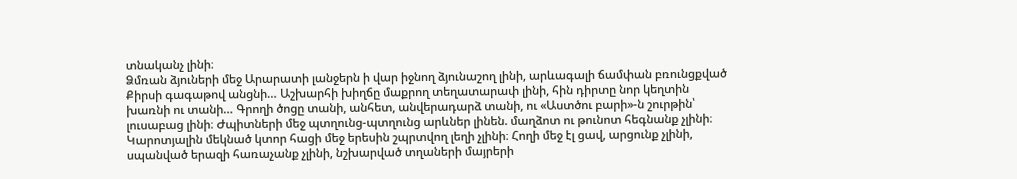տնականչ լինի։
Ձմռան ձյուների մեջ Արարատի լանջերն ի վար իջնող ձյունաշող լինի, արևագալի ճամփան բռունցքված Քիրսի գագաթով անցնի… Աշխարհի խիղճը մաքրող տեղատարափ լինի, հին դիրտը նոր կեղտին խառնի ու տանի… Գրողի ծոցը տանի, անհետ, անվերադարձ տանի, ու «Աստծու բարի»-ն շուրթին՝ լուսաբաց լինի։ Ժպիտների մեջ պտղունց-պտղունց արևներ լինեն. մաղձոտ ու թունոտ հեգնանք չլինի։ Կարոտյալին մեկնած կտոր հացի մեջ երեսին շպրտվող լեղի չլինի։ Հողի մեջ էլ ցավ, արցունք չլինի, սպանված երազի հառաչանք չլինի, նշխարված տղաների մայրերի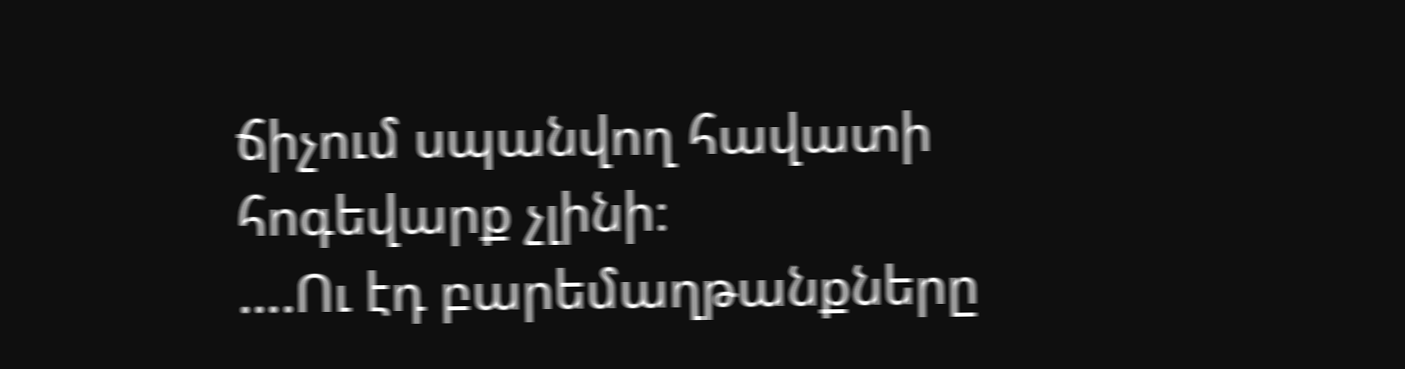ճիչում սպանվող հավատի հոգեվարք չլինի։
….Ու էդ բարեմաղթանքները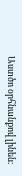Աստծո օրհնանքով լինեն։